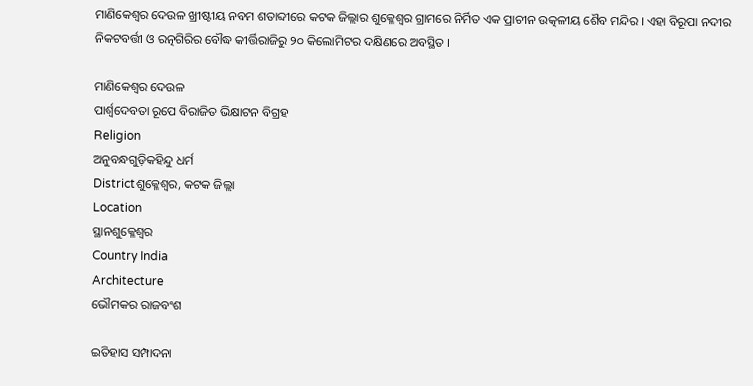ମାଣିକେଶ୍ୱର ଦେଉଳ ଖ୍ରୀଷ୍ଟୀୟ ନବମ ଶତାବ୍ଦୀରେ କଟକ ଜିଲ୍ଲାର ଶୁକ୍ଳେଶ୍ୱର ଗ୍ରାମରେ ନିର୍ମିତ ଏକ ପ୍ରାଚୀନ ଉତ୍କଳୀୟ ଶୈବ ମନ୍ଦିର । ଏହା ବିରୂପା ନଦୀର ନିକଟବର୍ତ୍ତୀ ଓ ରତ୍ନଗିରିର ବୌଦ୍ଧ କୀର୍ତ୍ତିରାଜିରୁ ୨୦ କିଲୋମିଟର ଦକ୍ଷିଣରେ ଅବସ୍ଥିତ ।

ମାଣିକେଶ୍ୱର ଦେଉଳ
ପାର୍ଶ୍ୱଦେବତା ରୂପେ ବିରାଜିତ ଭିକ୍ଷାଟନ ବିଗ୍ରହ
Religion
ଅନୁବନ୍ଧଗୁଡ଼ିକହିନ୍ଦୁ ଧର୍ମ
Districtଶୁକ୍ଳେଶ୍ୱର, କଟକ ଜିଲ୍ଲା
Location
ସ୍ଥାନଶୁକ୍ଳେଶ୍ୱର
Country India
Architecture
ଭୌମକର ରାଜବଂଶ

ଇତିହାସ ସମ୍ପାଦନା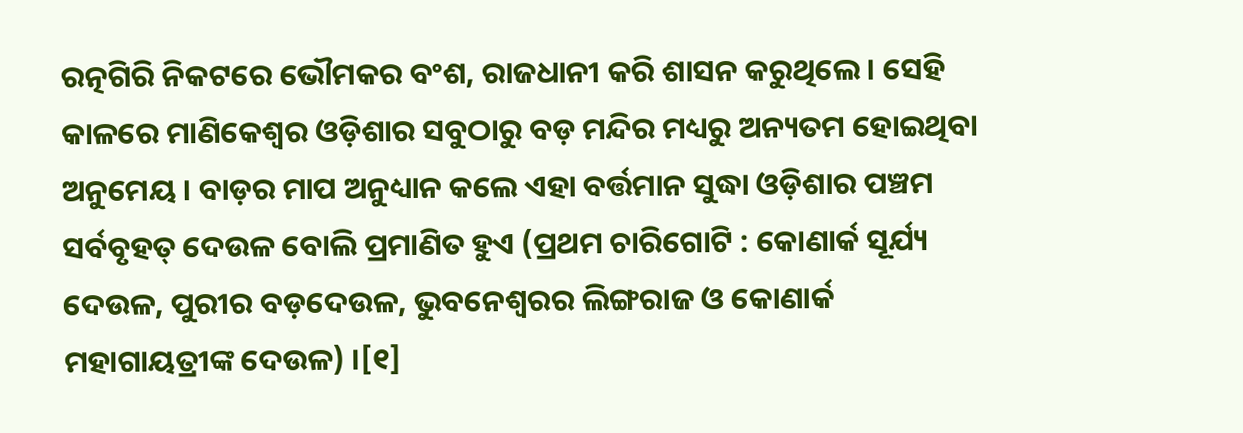ରତ୍ନଗିରି ନିକଟରେ ଭୌମକର ବଂଶ, ରାଜଧାନୀ କରି ଶାସନ କରୁଥିଲେ । ସେହି କାଳରେ ମାଣିକେଶ୍ୱର ଓଡ଼ିଶାର ସବୁଠାରୁ ବଡ଼ ମନ୍ଦିର ମଧ୍ୟରୁ ଅନ୍ୟତମ ହୋଇଥିବା ଅନୁମେୟ । ବାଡ଼ର ମାପ ଅନୁଧ୍ୟାନ କଲେ ଏହା ବର୍ତ୍ତମାନ ସୁଦ୍ଧା ଓଡ଼ିଶାର ପଞ୍ଚମ ସର୍ବବୃହତ୍ ଦେଉଳ ବୋଲି ପ୍ରମାଣିତ ହୁଏ (ପ୍ରଥମ ଚାରିଗୋଟି : କୋଣାର୍କ ସୂର୍ଯ୍ୟ ଦେଉଳ, ପୁରୀର ବଡ଼ଦେଉଳ, ଭୁବନେଶ୍ୱରର ଲିଙ୍ଗରାଜ ଓ କୋଣାର୍କ ମହାଗାୟତ୍ରୀଙ୍କ ଦେଉଳ) ।[୧]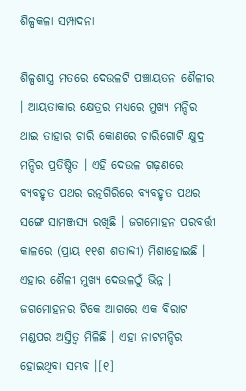ଶିଳ୍ପକଳା ସମ୍ପାଦନା

ଶିଳ୍ପଶାସ୍ତ୍ର ମତରେ ଦେଉଳଟି ପଞ୍ଚାୟତନ ଶୈଳୀର । ଆୟତାକାର କ୍ଷେତ୍ରର ମଧ୍ୟରେ ମୁଖ୍ୟ ମନ୍ଦିର ଥାଇ ତାହାର ଚାରି କୋଣରେ ଚାରିଗୋଟି କ୍ଷୁଦ୍ର ମନ୍ଦିର ପ୍ରତିଷ୍ଠିତ । ଏହି ଦେଉଳ ଗଢ଼ଣରେ ବ୍ୟବହୃତ ପଥର ରତ୍ନଗିରିରେ ବ୍ୟବହୃତ ପଥର ସଙ୍ଗେ ସାମଞ୍ଜସ୍ୟ ରଖିଛି । ଜଗମୋହନ ପରବର୍ତ୍ତୀ କାଳରେ (ପ୍ରାୟ ୧୧ଶ ଶତାବ୍ଦୀ) ମିଶାହୋଇଛି । ଏହାର ଶୈଳୀ ମୁଖ୍ୟ ଦେଉଳଠୁଁ ଭିନ୍ନ । ଜଗମୋହନର ଟିକେ ଆଗରେ ଏକ ବିରାଟ ମଣ୍ଡପର ଅସ୍ତିତ୍ୱ ମିଳିଛି । ଏହା ନାଟମନ୍ଦିର ହୋଇଥିବା ସମ୍ଭବ ।[୧]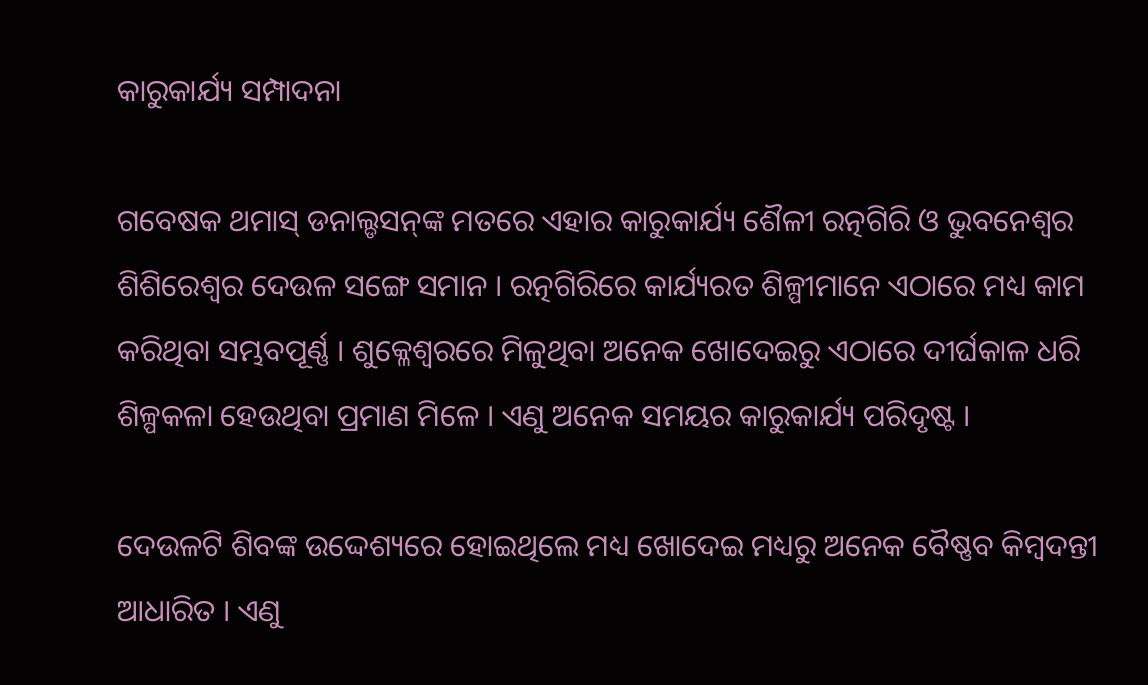କାରୁକାର୍ଯ୍ୟ ସମ୍ପାଦନା

ଗବେଷକ ଥମାସ୍ ଡନାଲ୍ଡସନ୍‌ଙ୍କ ମତରେ ଏହାର କାରୁକାର୍ଯ୍ୟ ଶୈଳୀ ରତ୍ନଗିରି ଓ ଭୁବନେଶ୍ୱର ଶିଶିରେଶ୍ୱର ଦେଉଳ ସଙ୍ଗେ ସମାନ । ରତ୍ନଗିରିରେ କାର୍ଯ୍ୟରତ ଶିଳ୍ପୀମାନେ ଏଠାରେ ମଧ୍ୟ କାମ କରିଥିବା ସମ୍ଭବପୂର୍ଣ୍ଣ । ଶୁକ୍ଳେଶ୍ୱରରେ ମିଳୁଥିବା ଅନେକ ଖୋଦେଇରୁ ଏଠାରେ ଦୀର୍ଘକାଳ ଧରି ଶିଳ୍ପକଳା ହେଉଥିବା ପ୍ରମାଣ ମିଳେ । ଏଣୁ ଅନେକ ସମୟର କାରୁକାର୍ଯ୍ୟ ପରିଦୃଷ୍ଟ ।

ଦେଉଳଟି ଶିବଙ୍କ ଉଦ୍ଦେଶ୍ୟରେ ହୋଇଥିଲେ ମଧ୍ୟ ଖୋଦେଇ ମଧ୍ୟରୁ ଅନେକ ବୈଷ୍ଣବ କିମ୍ବଦନ୍ତୀ ଆଧାରିତ । ଏଣୁ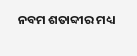ନବମ ଶତାବ୍ଦୀର ମଧ୍ୟ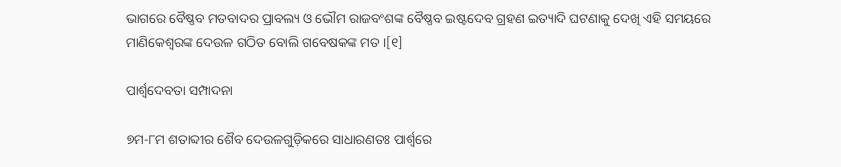ଭାଗରେ ବୈଷ୍ଣବ ମତବାଦର ପ୍ରାବଲ୍ୟ ଓ ଭୌମ ରାଜବଂଶଙ୍କ ବୈଷ୍ଣବ ଇଷ୍ଟଦେବ ଗ୍ରହଣ ଇତ୍ୟାଦି ଘଟଣାକୁ ଦେଖି ଏହି ସମୟରେ ମାଣିକେଶ୍ୱରଙ୍କ ଦେଉଳ ଗଠିତ ବୋଲି ଗବେଷକଙ୍କ ମତ ।[୧]

ପାର୍ଶ୍ୱଦେବତା ସମ୍ପାଦନା

୭ମ-୮ମ ଶତାବ୍ଦୀର ଶୈବ ଦେଉଳଗୁଡ଼ିକରେ ସାଧାରଣତଃ ପାର୍ଶ୍ୱରେ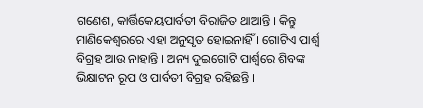ଗଣେଶ, କାର୍ତ୍ତିକେୟପାର୍ବତୀ ବିରାଜିତ ଥାଆନ୍ତି । କିନ୍ତୁ ମାଣିକେଶ୍ୱରରେ ଏହା ଅନୁସୃତ ହୋଇନାହିଁ । ଗୋଟିଏ ପାର୍ଶ୍ୱ ବିଗ୍ରହ ଆଉ ନାହାନ୍ତି । ଅନ୍ୟ ଦୁଇଗୋଟି ପାର୍ଶ୍ୱରେ ଶିବଙ୍କ ଭିକ୍ଷାଟନ ରୂପ ଓ ପାର୍ବତୀ ବିଗ୍ରହ ରହିଛନ୍ତି ।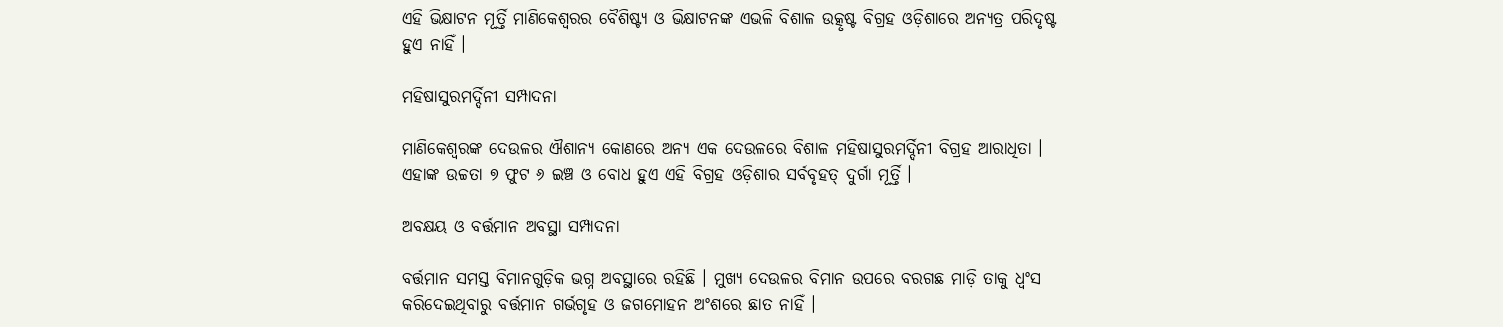ଏହି ଭିକ୍ଷାଟନ ମୂର୍ତ୍ତି ମାଣିକେଶ୍ୱରର ବୈଶିଷ୍ଟ୍ୟ ଓ ଭିକ୍ଷାଟନଙ୍କ ଏଭଳି ବିଶାଳ ଉତ୍କୃଷ୍ଟ ବିଗ୍ରହ ଓଡ଼ିଶାରେ ଅନ୍ୟତ୍ର ପରିଦୃଷ୍ଟ ହୁଏ ନାହିଁ ।

ମହିଷାସୁରମର୍ଦ୍ଦିନୀ ସମ୍ପାଦନା

ମାଣିକେଶ୍ୱରଙ୍କ ଦେଉଳର ଐଶାନ୍ୟ କୋଣରେ ଅନ୍ୟ ଏକ ଦେଉଳରେ ବିଶାଳ ମହିଷାସୁରମର୍ଦ୍ଦିନୀ ବିଗ୍ରହ ଆରାଧିତା । ଏହାଙ୍କ ଉଚ୍ଚତା ୭ ଫୁଟ ୬ ଇଞ୍ଚ ଓ ବୋଧ ହୁଏ ଏହି ବିଗ୍ରହ ଓଡ଼ିଶାର ସର୍ବବୃହତ୍ ଦୁର୍ଗା ମୂର୍ତ୍ତି ।

ଅବକ୍ଷୟ ଓ ବର୍ତ୍ତମାନ ଅବସ୍ଥା ସମ୍ପାଦନା

ବର୍ତ୍ତମାନ ସମସ୍ତ ବିମାନଗୁଡ଼ିକ ଭଗ୍ନ ଅବସ୍ଥାରେ ରହିଛି । ମୁଖ୍ୟ ଦେଉଳର ବିମାନ ଉପରେ ବରଗଛ ମାଡ଼ି ତାକୁ ଧ୍ୱଂସ କରିଦେଇଥିବାରୁ ବର୍ତ୍ତମାନ ଗର୍ଭଗୃହ ଓ ଜଗମୋହନ ଅଂଶରେ ଛାତ ନାହିଁ ।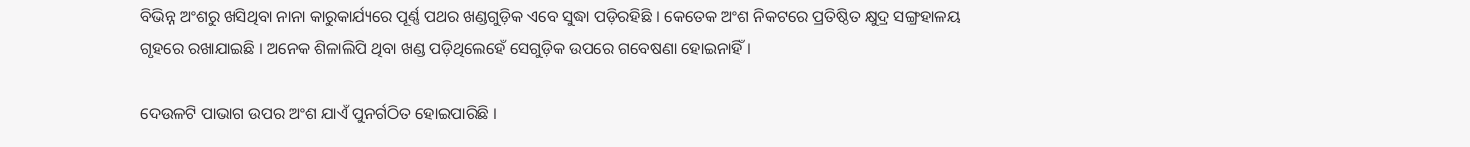ବିଭିନ୍ନ ଅଂଶରୁ ଖସିଥିବା ନାନା କାରୁକାର୍ଯ୍ୟରେ ପୂର୍ଣ୍ଣ ପଥର ଖଣ୍ଡଗୁଡ଼ିକ ଏବେ ସୁଦ୍ଧା ପଡ଼ିରହିଛି । କେତେକ ଅଂଶ ନିକଟରେ ପ୍ରତିଷ୍ଠିତ କ୍ଷୁଦ୍ର ସଙ୍ଗ୍ରହାଳୟ ଗୃହରେ ରଖାଯାଇଛି । ଅନେକ ଶିଳାଲିପି ଥିବା ଖଣ୍ଡ ପଡ଼ିଥିଲେହେଁ ସେଗୁଡ଼ିକ ଉପରେ ଗବେଷଣା ହୋଇନାହିଁ ।

ଦେଉଳଟି ପାଭାଗ ଉପର ଅଂଶ ଯାଏଁ ପୁନର୍ଗଠିତ ହୋଇପାରିଛି ।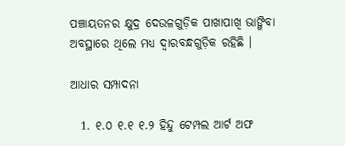ପଞ୍ଚାୟତନର କ୍ଷୁଦ୍ର ଦେଉଳଗୁଡ଼ିକ ପାଖାପାଖି ଭାଙ୍ଗିବା ଅବସ୍ଥାରେ ଥିଲେ ମଧ୍ୟ ଦ୍ୱାରବନ୍ଧଗୁଡ଼ିକ ରହିଛି ।

ଆଧାର ସମ୍ପାଦନା

  1. ୧.୦ ୧.୧ ୧.୨ ହିନ୍ଦୁ ଟେମ୍ପଲ ଆର୍ଟ ଅଫ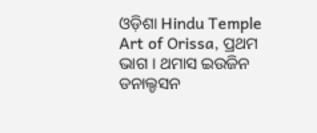ଓଡ଼ିଶା Hindu Temple Art of Orissa, ପ୍ରଥମ ଭାଗ । ଥମାସ ଇଉଜିନ ଡନାଲ୍ଡସନ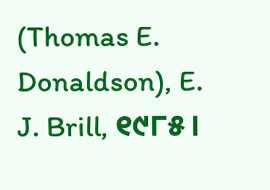(Thomas E. Donaldson), E. J. Brill, ୧୯୮୫ ।